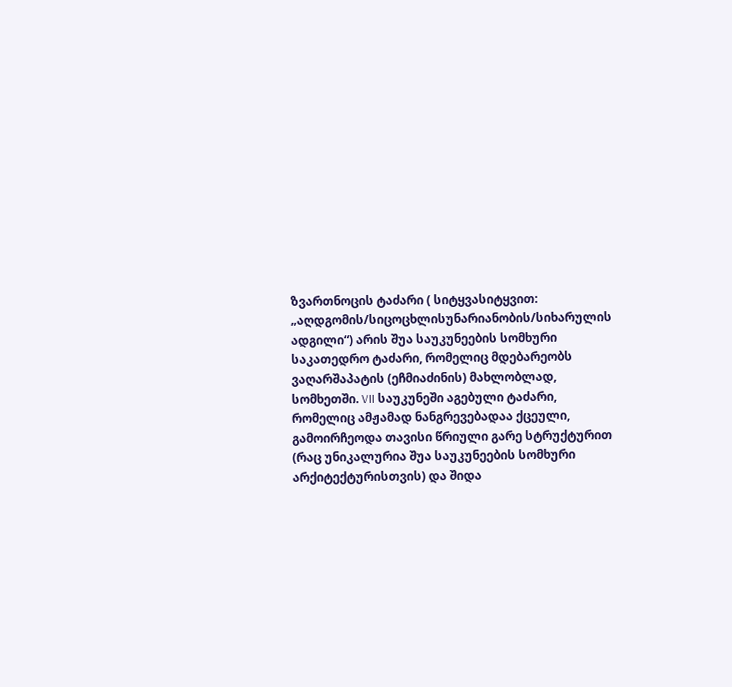ზვართნოცის ტაძარი ( სიტყვასიტყვით: „აღდგომის/სიცოცხლისუნარიანობის/სიხარულის ადგილი“) არის შუა საუკუნეების სომხური საკათედრო ტაძარი, რომელიც მდებარეობს ვაღარშაპატის (ეჩმიაძინის) მახლობლად, სომხეთში. VII საუკუნეში აგებული ტაძარი, რომელიც ამჟამად ნანგრევებადაა ქცეული, გამოირჩეოდა თავისი წრიული გარე სტრუქტურით (რაც უნიკალურია შუა საუკუნეების სომხური არქიტექტურისთვის) და შიდა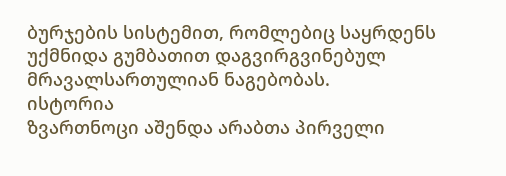ბურჯების სისტემით, რომლებიც საყრდენს უქმნიდა გუმბათით დაგვირგვინებულ მრავალსართულიან ნაგებობას.
ისტორია
ზვართნოცი აშენდა არაბთა პირველი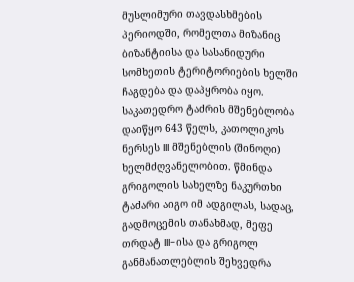მუსლიმური თავდასხმების პერიოდში, რომელთა მიზანიც ბიზანტიისა და სასანიდური სომხეთის ტერიტორიების ხელში ჩაგდება და დაპყრობა იყო. საკათედრო ტაძრის მშენებლობა დაიწყო 643 წელს, კათოლიკოს ნერსეს III მშენებლის (შინოღი) ხელმძღვანელობით. წმინდა გრიგოლის სახელზე ნაკურთხი ტაძარი აიგო იმ ადგილას, სადაც, გადმოცემის თანახმად, მეფე თრდატ III-ისა და გრიგოლ განმანათლებლის შეხვედრა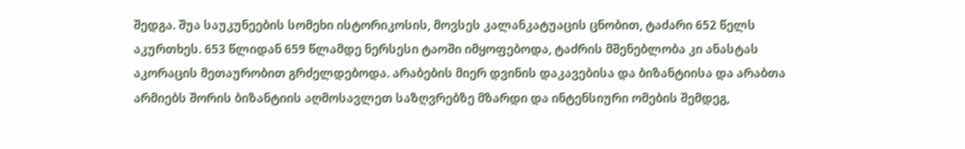შედგა. შუა საუკუნეების სომეხი ისტორიკოსის, მოვსეს კალანკატუაცის ცნობით, ტაძარი 652 წელს აკურთხეს. 653 წლიდან 659 წლამდე ნერსესი ტაოში იმყოფებოდა, ტაძრის მშენებლობა კი ანასტას აკორაცის მეთაურობით გრძელდებოდა. არაბების მიერ დვინის დაკავებისა და ბიზანტიისა და არაბთა არმიებს შორის ბიზანტიის აღმოსავლეთ საზღვრებზე მზარდი და ინტენსიური ომების შემდეგ,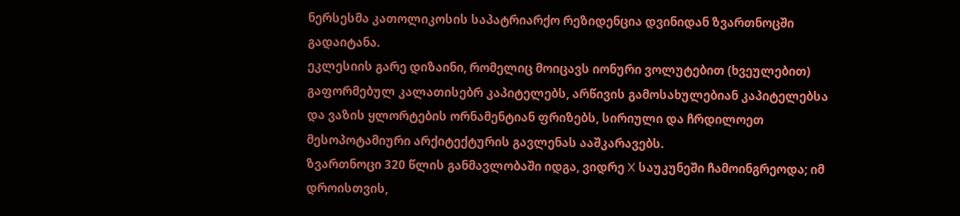ნერსესმა კათოლიკოსის საპატრიარქო რეზიდენცია დვინიდან ზვართნოცში გადაიტანა.
ეკლესიის გარე დიზაინი, რომელიც მოიცავს იონური ვოლუტებით (ხვეულებით) გაფორმებულ კალათისებრ კაპიტელებს, არწივის გამოსახულებიან კაპიტელებსა და ვაზის ყლორტების ორნამენტიან ფრიზებს, სირიული და ჩრდილოეთ მესოპოტამიური არქიტექტურის გავლენას ააშკარავებს.
ზვართნოცი 320 წლის განმავლობაში იდგა, ვიდრე X საუკუნეში ჩამოინგრეოდა; იმ დროისთვის,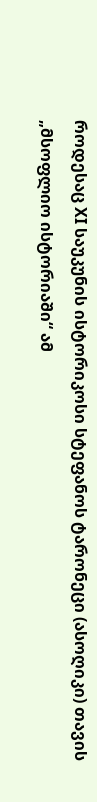როდესაც XI საუკუნის ისტორიკოსი სტეფანოს ტარონეცი (ასოღიკი) თავის „მსოფლიო ისტორიაში“ ამ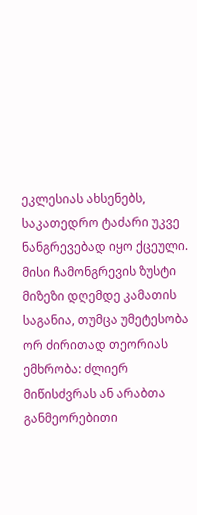ეკლესიას ახსენებს, საკათედრო ტაძარი უკვე ნანგრევებად იყო ქცეული. მისი ჩამონგრევის ზუსტი მიზეზი დღემდე კამათის საგანია, თუმცა უმეტესობა ორ ძირითად თეორიას ემხრობა: ძლიერ მიწისძვრას ან არაბთა განმეორებითი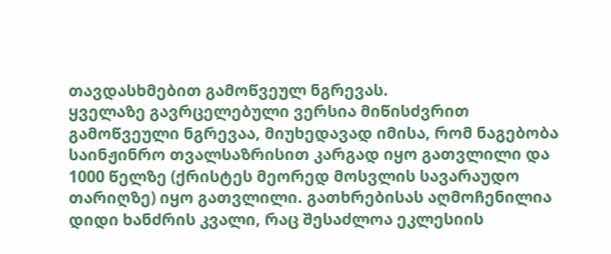თავდასხმებით გამოწვეულ ნგრევას.
ყველაზე გავრცელებული ვერსია მიწისძვრით გამოწვეული ნგრევაა, მიუხედავად იმისა, რომ ნაგებობა საინჟინრო თვალსაზრისით კარგად იყო გათვლილი და 1000 წელზე (ქრისტეს მეორედ მოსვლის სავარაუდო თარიღზე) იყო გათვლილი. გათხრებისას აღმოჩენილია დიდი ხანძრის კვალი, რაც შესაძლოა ეკლესიის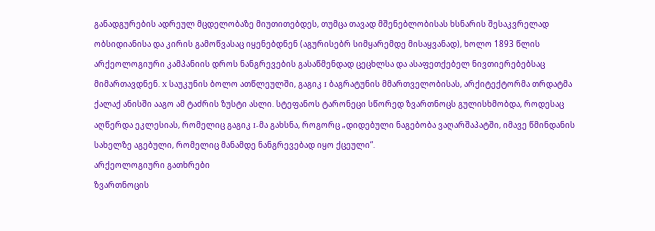განადგურების ადრეულ მცდელობაზე მიუთითებდეს, თუმცა თავად მშენებლობისას ხსნარის შესაკვრელად ობსიდიანისა და კირის გამოწვასაც იყენებდნენ (აგურისებრ სიმყარემდე მისაყვანად), ხოლო 1893 წლის არქეოლოგიური კამპანიის დროს ნანგრევების გასაწმენდად ცეცხლსა და ასაფეთქებელ ნივთიერებებსაც მიმართავდნენ. X საუკუნის ბოლო ათწლეულში, გაგიკ I ბაგრატუნის მმართველობისას, არქიტექტორმა თრდატმა ქალაქ ანისში ააგო ამ ტაძრის ზუსტი ასლი. სტეფანოს ტარონეცი სწორედ ზვართნოცს გულისხმობდა, როდესაც აღწერდა ეკლესიას, რომელიც გაგიკ I-მა გახსნა, როგორც „დიდებული ნაგებობა ვაღარშაპატში, იმავე წმინდანის სახელზე აგებული, რომელიც მანამდე ნანგრევებად იყო ქცეული“.
არქეოლოგიური გათხრები
ზვართნოცის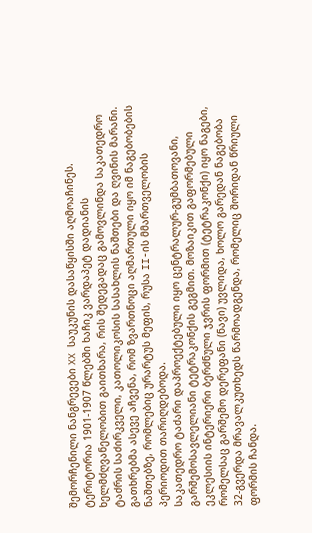შემორჩენილი ნანგრევები XX საუკუნის დასაწყისში აღმოაჩინეს. ტერიტორია 1901-1907 წლებში ხაჩიკ ვარდაპეტ დადიანის ხელმძღვანელობით გაითხარა, რის შედეგადაც გამოვლინდა საკათედრო ტაძრის საძირკველი, კათოლიკოსის სასახლის ნაშთები და ღვინის მარანი. გათხრებმა ასევე აჩვენა, რომ ზვართნოცი აღმართული იყო იმ ნაგებობების ნაშთებზე, რომლებიც ურარტუს მეფის, რუსა II-ის მმართველობის პერიოდით თარიღდებოდა.
საკათედრო ტაძარი დაპროექტებული იყო ცენტრალურ-გუმბათოვანი, გარშემოსავლელიანი ტეტრაკონქის გეგმით. მოზაიკით გაფორმებული ეკლესიის ინტერიერი ბერძნული ჯვრის ფორმით (ტეტრაკონქი) იყო ნაგები, რომელსაც გარშემო დერეფანი (ნავი) უვლიდა, ხოლო გარედან ნაგებობა 32-გვერდა მრავალკუთხედს წარმოადგენდა, რომელიც შორიდან წრიული ფორმის ჩანდა.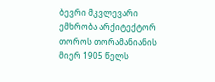ბევრი მკვლევარი ემხრობა არქიტექტორ თოროს თორამანიანის მიერ 1905 წელს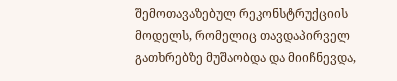შემოთავაზებულ რეკონსტრუქციის მოდელს, რომელიც თავდაპირველ გათხრებზე მუშაობდა და მიიჩნევდა,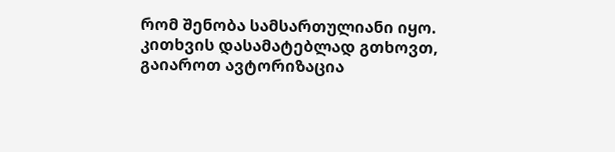რომ შენობა სამსართულიანი იყო.
კითხვის დასამატებლად გთხოვთ, გაიაროთ ავტორიზაცია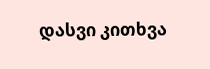დასვი კითხვა